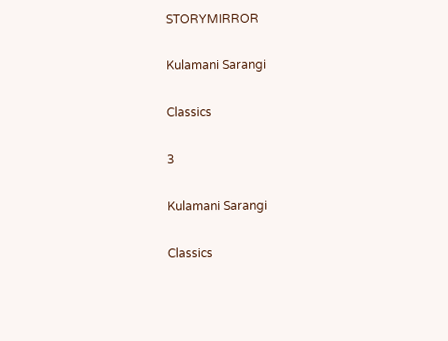STORYMIRROR

Kulamani Sarangi

Classics

3

Kulamani Sarangi

Classics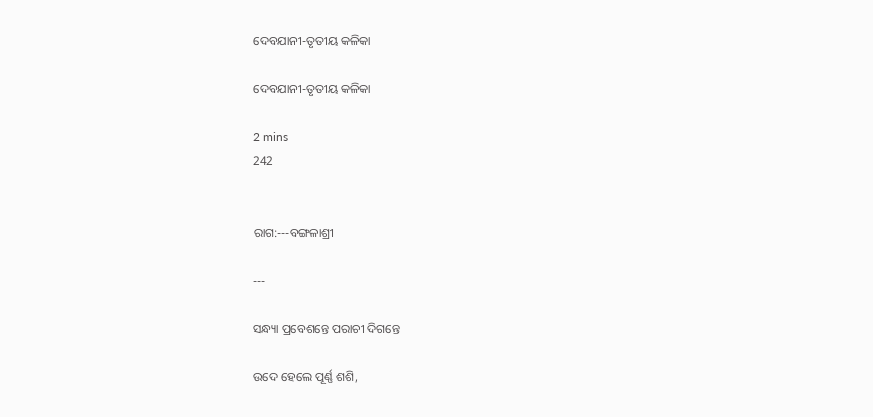ଦେବଯାନୀ-ତୃତୀୟ କଳିକା

ଦେବଯାନୀ-ତୃତୀୟ କଳିକା

2 mins
242


ରାଗ:---ବଙ୍ଗଳାଶ୍ରୀ

---

ସନ୍ଧ୍ୟା ପ୍ରବେଶନ୍ତେ ପରାଚୀ ଦିଗନ୍ତେ

ଉଦେ ହେଲେ ପୂର୍ଣ୍ଣ ଶଶି,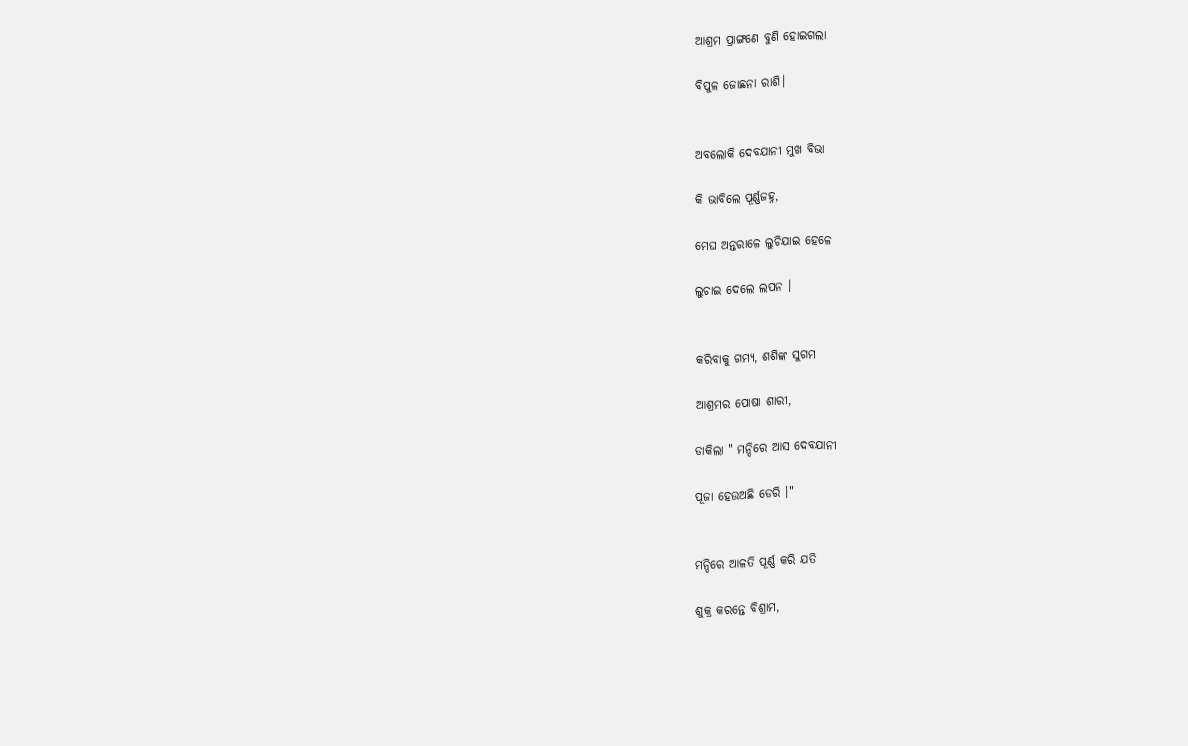ଆଶ୍ରମ ପ୍ରାଙ୍ଗଣେ ବୁଣି ହୋଇଗଲା

ବିପୁଳ ଜୋଛନା ରାଶି।


ଅବଲୋକି ଦେବଯାନୀ ମୁଖ ବିଭା

କି ଭାବିଲେ ପୂର୍ଣ୍ଣଜହ୍ନ,

ମେଘ ଅନ୍ତରାଳେ ଲୁଚିଯାଇ ହେଳେ

ଲୁଚାଇ ଦେଲେ ଲପନ ।


କରିବାକୁ ଗମ୍ୟ, ଶଶିଙ୍କ ସୁଗମ

ଆଶ୍ରମର ପୋଷା ଶାରୀ,

ଡାକିଲା " ମନ୍ଦିରେ ଆସ ଦେବଯାନୀ

ପୂଜା ହେଉଅଛି ଡେରି ।"


ମନ୍ଦିରେ ଆଳତି ପୂର୍ଣ୍ଣ କରି ଯତି

ଶୁକ୍ର କରନ୍ତେ ବିଶ୍ରାମ,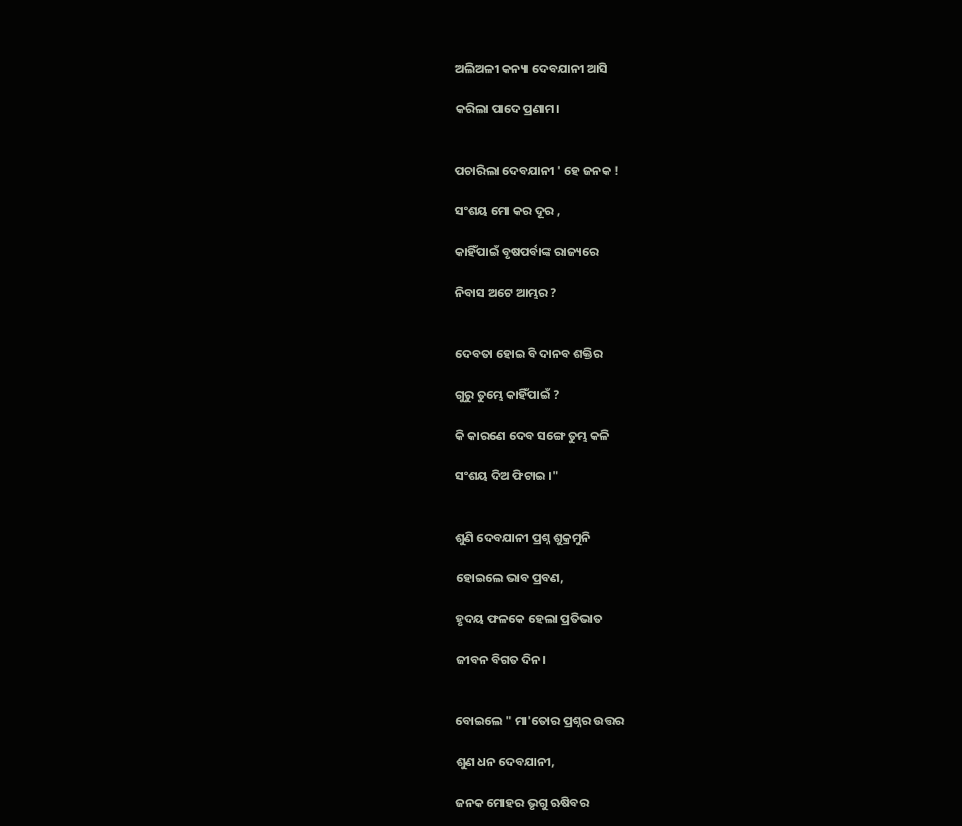ଅଲିଅଳୀ କନ୍ୟା ଦେବଯାନୀ ଆସି

କରିଲା ପାଦେ ପ୍ରଣାମ।


ପଚାରିଲା ଦେବଯାନୀ ' ହେ ଜନକ !

ସଂଶୟ ମୋ କର ଦୂର ,

କାହିଁପାଇଁ ବୃଷପର୍ବାଙ୍କ ରାଜ୍ୟରେ

ନିବାସ ଅଟେ ଆମ୍ଭର ?


ଦେବତା ହୋଇ ବି ଦାନବ ଶକ୍ତିର

ଗୁରୁ ତୁମ୍ଭେ କାହିଁପାଇଁ ?

କି କାରଣେ ଦେବ ସଙ୍ଗେ ତୁମ୍ଭ କଳି

ସଂଶୟ ଦିଅ ଫିଟାଇ ।"


ଶୁଣି ଦେବଯାନୀ ପ୍ରଶ୍ନ ଶୁକ୍ରମୁନି

ହୋଇଲେ ଭାବ ପ୍ରବଣ,

ହୃଦୟ ଫଳକେ ହେଲା ପ୍ରତିଭାତ

ଜୀବନ ବିଗତ ଦିନ।


ବୋଇଲେ " ମା'ତୋର ପ୍ରଶ୍ନର ଉତ୍ତର

ଶୁଣ ଧନ ଦେବଯାନୀ,

ଜନକ ମୋହର ଭୃଗୁ ଋଷିବର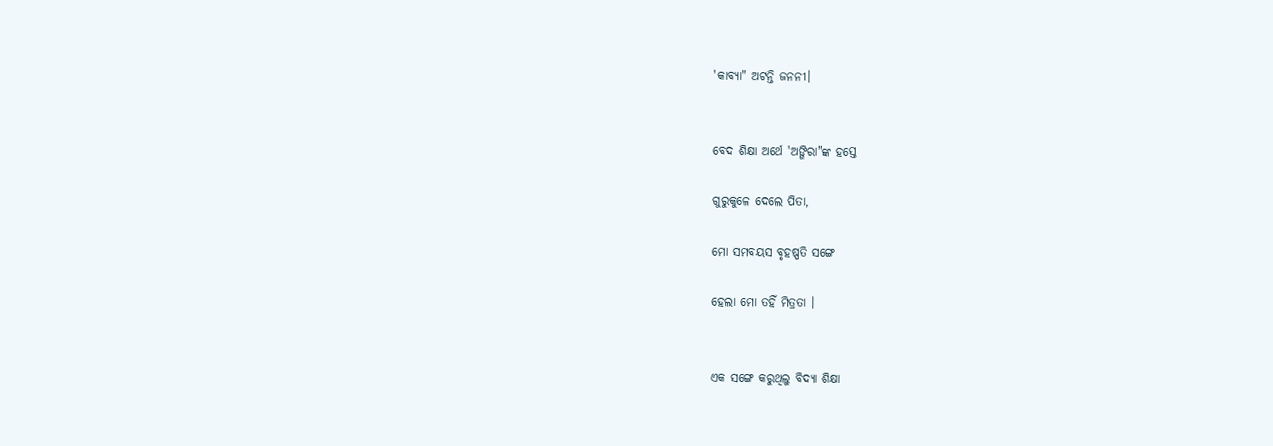'କାବ୍ୟା" ଅଟନ୍ତି ଜନନୀ।


ବେଦ ଶିକ୍ଷା ଅର୍ଥେ 'ଅଙ୍ଗିରା"ଙ୍କ ହସ୍ତେ

ଗୁରୁକୁଳେ ଦେଲେ ପିତା,

ମୋ ସମବୟସ ବୃହଷ୍ପତି ସଙ୍ଗେ

ହେଲା ମୋ ତହିଁ ମିତ୍ରତା ।


ଏକ ସଙ୍ଗେ କରୁଥିଲୁ ବିଦ୍ୟା ଶିକ୍ଷା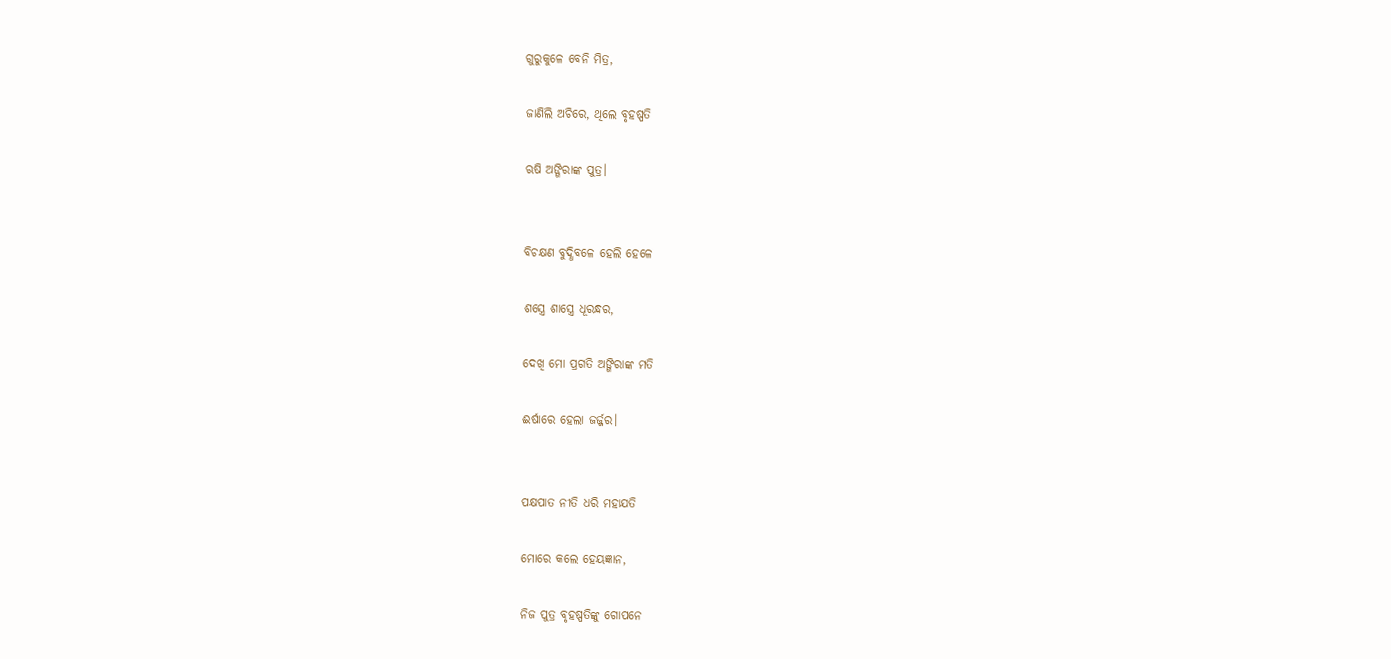ଗୁରୁକୁଳେ ବେନି ମିତ୍ର,

ଜାଣିଲି ଅଚିରେ, ଥିଲେ ବୃହଷ୍ପତି

ଋଷି ଅଙ୍ଗିରାଙ୍କ ପୁତ୍ର।


ବିଚକ୍ଷଣ ବୁଦ୍ଧିବଳେ ହେଲି ହେଳେ

ଶସ୍ତ୍ରେ ଶାସ୍ତ୍ରେ ଧୂରନ୍ଧର,

ଦେଖି ମୋ ପ୍ରଗତି ଅଙ୍ଗିରାଙ୍କ ମତି

ଈର୍ଷାରେ ହେଲା ଜର୍ଜ୍ଜର।


ପକ୍ଷପାତ ନୀତି ଧରି ମହାଯତି

ମୋରେ କଲେ ହେୟଜ୍ଞାନ,

ନିଜ ପୁତ୍ର ବୃହଷ୍ପତିଙ୍କୁ ଗୋପନେ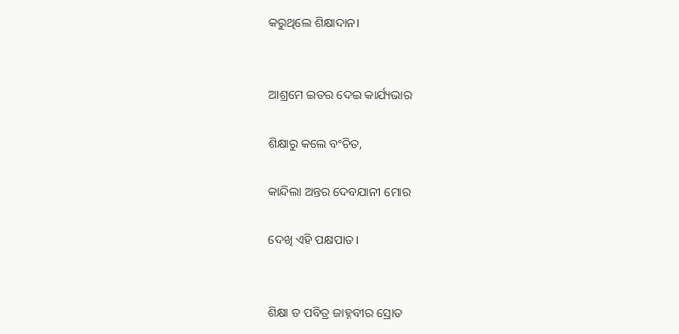କରୁଥିଲେ ଶିକ୍ଷାଦାନ।


ଆଶ୍ରମେ ଇତର ଦେଇ କାର୍ଯ୍ୟଭାର

ଶିକ୍ଷାରୁ କଲେ ବଂଚିତ,

କାନ୍ଦିଲା ଅନ୍ତର ଦେବଯାନୀ ମୋର

ଦେଖି ଏହି ପକ୍ଷପାତ।


ଶିକ୍ଷା ତ ପବିତ୍ର ଜାହ୍ନବୀର ସ୍ରୋତ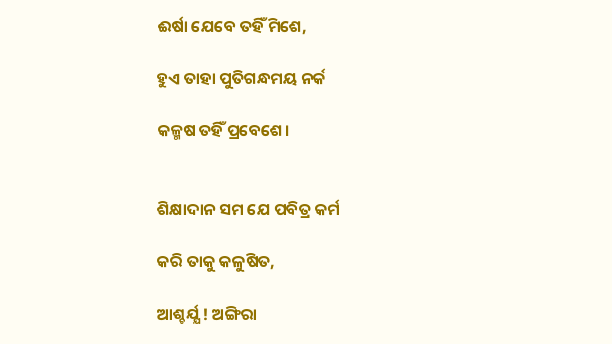ଈର୍ଷା ଯେବେ ତହିଁ ମିଶେ,

ହୁଏ ତାହା ପୁତିଗନ୍ଧମୟ ନର୍କ

କଳ୍ମଷ ତହିଁ ପ୍ରବେଶେ।


ଶିକ୍ଷାଦାନ ସମ ଯେ ପବିତ୍ର କର୍ମ

କରି ତାକୁ କଳୁଷିତ,

ଆଶ୍ଚର୍ଯ୍ଯ ! ଅଙ୍ଗିରା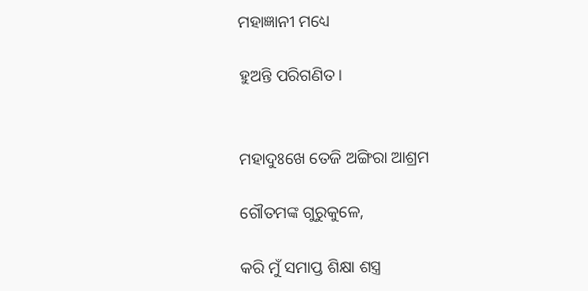ମହାଜ୍ଞାନୀ ମଧ୍ୟେ

ହୁଅନ୍ତି ପରିଗଣିତ।


ମହାଦୁଃଖେ ତେଜି ଅଙ୍ଗିରା ଆଶ୍ରମ

ଗୌତମଙ୍କ ଗୁରୁକୁଳେ,

କରି ମୁଁ ସମାପ୍ତ ଶିକ୍ଷା ଶସ୍ତ୍ର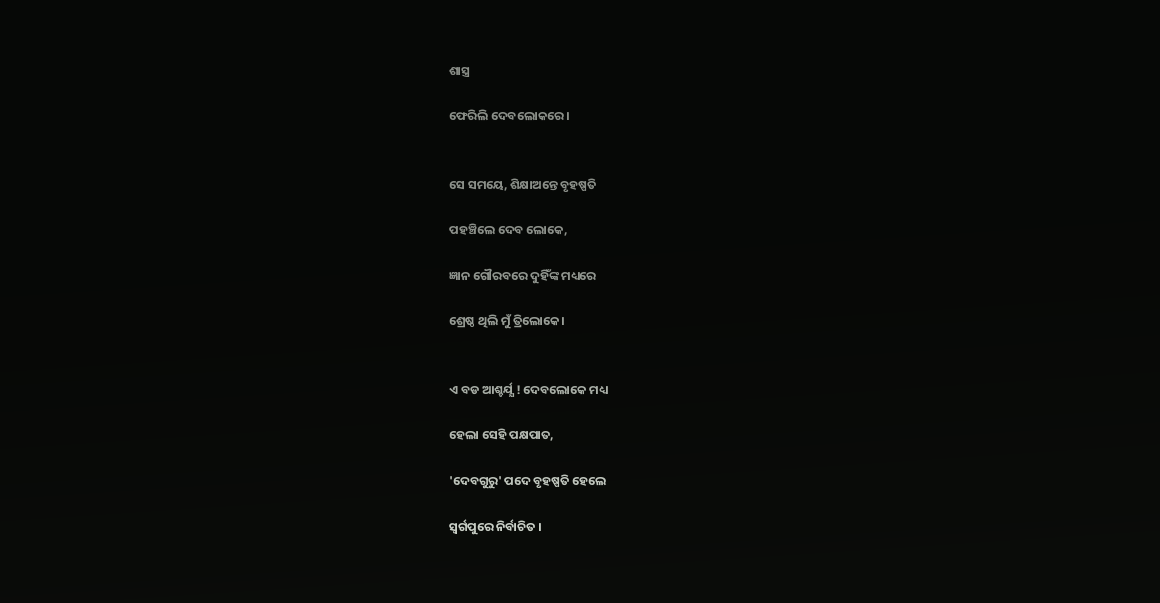ଶାସ୍ତ୍ର

ଫେରିଲି ଦେବଲୋକରେ ।


ସେ ସମୟେ, ଶିକ୍ଷାଅନ୍ତେ ବୃହଷ୍ପତି

ପହଞ୍ଚିଲେ ଦେବ ଲୋକେ,

ଜ୍ଞାନ ଗୌରବରେ ଦୁହିଁଙ୍କ ମଧ୍ୟରେ

ଶ୍ରେଷ୍ଠ ଥିଲି ମୁଁ ତ୍ରିଲୋକେ।


ଏ ବଡ ଆଶ୍ଚର୍ଯ୍ଯ ! ଦେବଲୋକେ ମଧ୍ୟ

ହେଲା ସେହି ପକ୍ଷପାତ,

'ଦେବଗୁରୁ' ପଦେ ବୃହଷ୍ପତି ହେଲେ

ସ୍ୱର୍ଗପୁରେ ନିର୍ବାଚିତ ।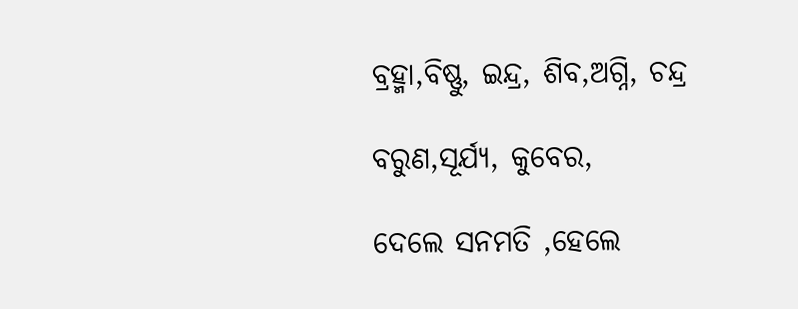ବ୍ରହ୍ମା,ବିଷ୍ଣୁ, ଇନ୍ଦ୍ର, ଶିବ,ଅଗ୍ନି, ଚନ୍ଦ୍ର

ବରୁଣ,ସୂର୍ଯ୍ୟ, କୁବେର,

ଦେଲେ ସନମତି ,ହେଲେ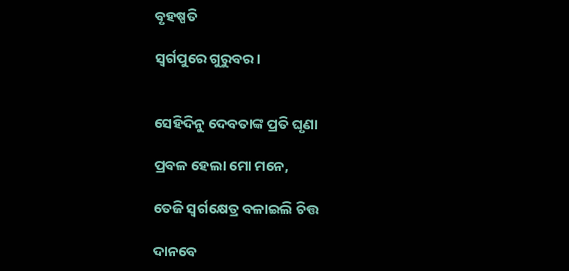ବୃହଷ୍ପତି

ସ୍ୱର୍ଗପୁରେ ଗୁରୁବର।


ସେହିଦିନୁ ଦେବତାଙ୍କ ପ୍ରତି ଘୃଣା

ପ୍ରବଳ ହେଲା ମୋ ମନେ,

ତେଜି ସ୍ୱର୍ଗକ୍ଷେତ୍ର ବଳାଇଲି ଚିତ୍ତ

ଦାନବେ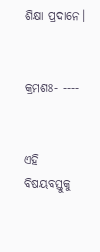ଶିକ୍ଷା ପ୍ରଦାନେ।


କ୍ରମଶଃ- ----


ଏହି ବିଷୟବସ୍ତୁକୁ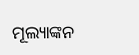ମୂଲ୍ୟାଙ୍କନ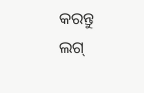କରନ୍ତୁ
ଲଗ୍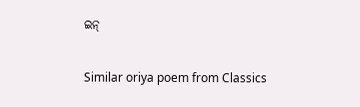ଇନ୍

Similar oriya poem from Classics